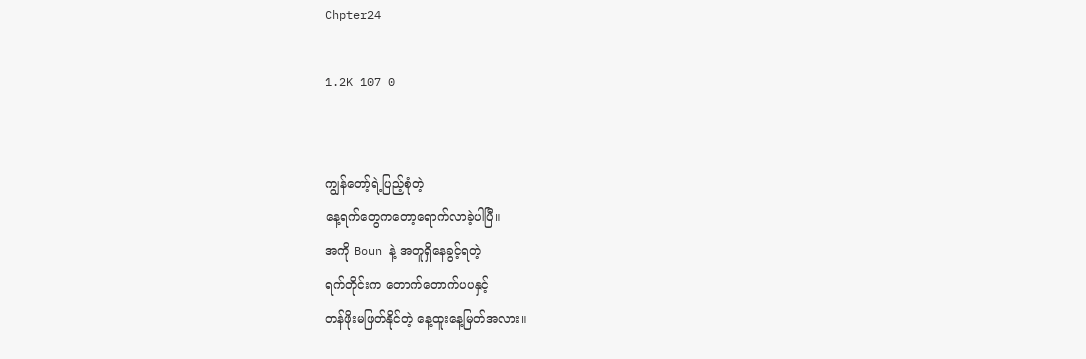Chpter24

1.2K 107 0


ကျွန်တော့်ရဲ့ပြည့်စုံတဲ့
နေ့ရက်တွေကတော့ရောက်လာခဲ့ပါပြီ။
အကို Boun နဲ့ အတူရှိနေခွင့်ရတဲ့
ရက်တိုင်းက တောက်တောက်ပပနှင့်
တန်ဖိုးမဖြတ်နိုင်တဲ့ နေ့ထူးနေ့မြတ်အလား။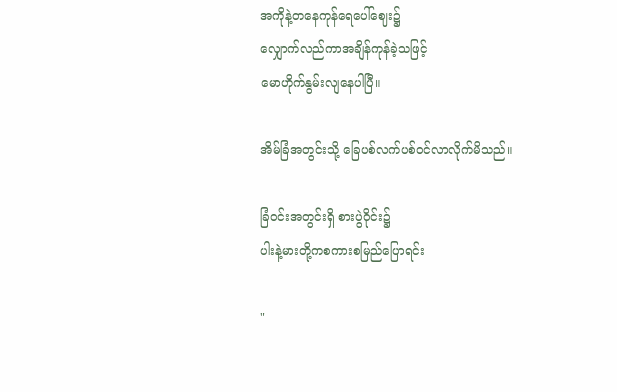အကိုနဲ့တနေကုန်ရေပေါ်ဈေး၌
လျှောက်လည်ကာအချိန်ကုန်ခဲ့သဖြင့်
မောဟိုက်နွမ်းလျနေပါပြီ။

အိမ်ခြံအတွင်းသို့ ခြေပစ်လက်ပစ်၀င်လာလိုက်မိသည်။

ခြံ၀င်းအတွင်းရှိ စားပွဲဝိုင်း၌
ပါးနဲ့မားတို့ကစကားစမြည်ပြောရင်း

"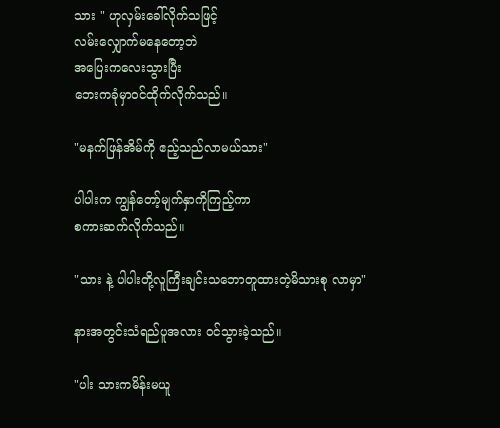သား ‌" ဟုလှမ်းခေါ်လိုက်သဖြင့်
လမ်းလျှောက်မနေတော့ဘဲ
အပြေးကလေးသွားပြီး
ဘေးကခုံမှာ၀င်ထိုက်လိုက်သည်။

"မနက်ဖြန်အိမ်ကို ဧည့်သည်လာမယ်သား"

ပါပါးက ကျွန်တော့်မျက်နှာကိုကြည့်ကာ
စကားဆက်လိုက်သည်။

"သား နဲ့ ပါပါးတို့လူကြီးချင်းသဘောတူထားတဲ့မိသားစု လာမှာ"

နားအတွင်းသံရည်ပူအလား ၀င်သွားခဲ့သည်။

"ပါး သားကမိန်းမယူ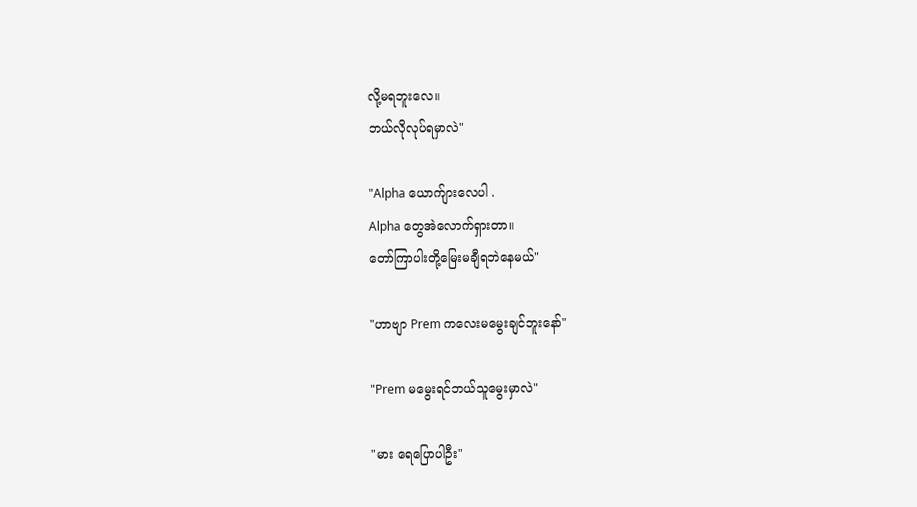လို့မရဘူးလေ။
ဘယ်လိုလုပ်ရမှာလဲ"

"Alpha ယောက်ျားလေပါ .
Alpha တွေအဲလောက်ရှားတာ။
တော်ကြာပါးတို့မြေးမချီရဘဲနေမယ်"

"ဟာဗျာ Prem ကလေးမမွေးချင်ဘူးနော်"

"Prem မမွေးရင်ဘယ်သူမွေးမှာလဲ"

"မား ရေပြောပါဦး"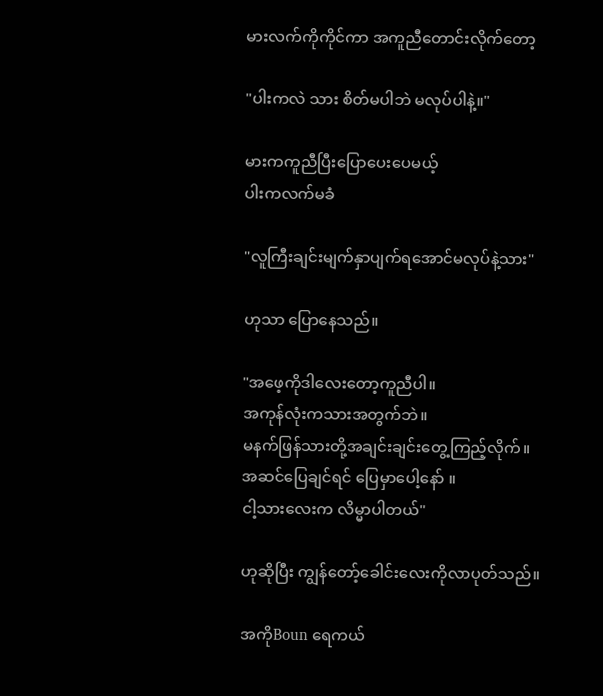မားလက်ကိုကိုင်ကာ အကူညီတောင်းလိုက်တော့

"ပါးကလဲ သား စိတ်မပါဘဲ မလုပ်ပါနဲ့။"

မားကကူညီပြီးပြောပေးပေမယ့်
ပါးကလက်မခံ

"လူကြီးချင်းမျက်နှာပျက်ရအောင်မလုပ်နဲ့သား"

ဟုသာ ပြောနေသည်။

"အဖေ့ကိုဒါလေးတော့ကူညီပါ။
အကုန်လုံးကသားအတွက်ဘဲ။
မနက်ဖြန်သားတို့အချင်းချင်းတွေ့ကြည့်လိုက်။
အဆင်ပြေချင်ရင် ပြေမှာပေါ့နော် ။
ငါ့သားလေးက လိမ္မာပါတယ်"

ဟုဆိုပြီး ကျွန်တော့်ခေါင်းလေးကိုလာပုတ်သည်။

အကိုBoun ရေကယ်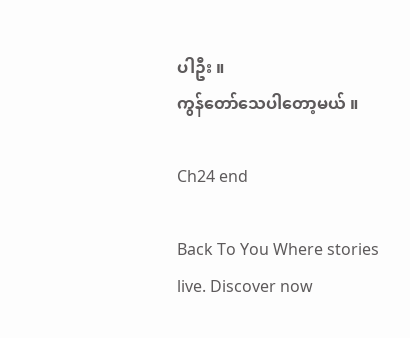ပါဦး ။
ကွန်တော်သေပါတော့မယ် ။

Ch24 end

Back To You Where stories live. Discover now